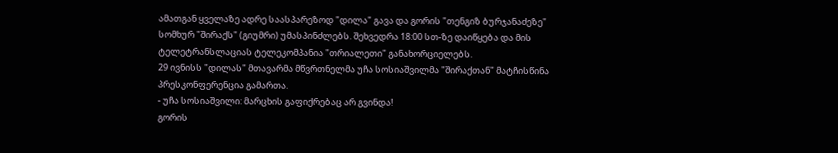ამათგან ყველაზე ადრე საასპარეზოდ "დილა" გავა და გორის "თენგიზ ბურჯანაძეზე" სომხურ "შირაქს" (გიუმრი) უმასპინძლებს. შეხვედრა 18:00 სთ-ზე დაიწყება და მის ტელეტრანსლაციას ტელეკომპანია "თრიალეთი" განახორციელებს.
29 ივნისს "დილას" მთავარმა მწვრთნელმა უჩა სოსიაშვილმა "შირაქთან" მატჩისწინა პრესკონფერენცია გამართა.
- უჩა სოსიაშვილი: მარცხის გაფიქრებაც არ გვინდა!
გორის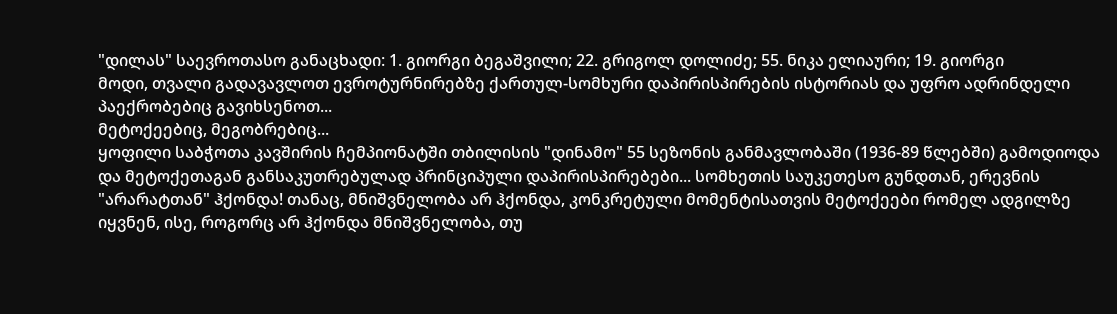"დილას" საევროთასო განაცხადი: 1. გიორგი ბეგაშვილი; 22. გრიგოლ დოლიძე; 55. ნიკა ელიაური; 19. გიორგი
მოდი, თვალი გადავავლოთ ევროტურნირებზე ქართულ-სომხური დაპირისპირების ისტორიას და უფრო ადრინდელი პაექრობებიც გავიხსენოთ...
მეტოქეებიც, მეგობრებიც...
ყოფილი საბჭოთა კავშირის ჩემპიონატში თბილისის "დინამო" 55 სეზონის განმავლობაში (1936-89 წლებში) გამოდიოდა და მეტოქეთაგან განსაკუთრებულად პრინციპული დაპირისპირებები... სომხეთის საუკეთესო გუნდთან, ერევნის "არარატთან" ჰქონდა! თანაც, მნიშვნელობა არ ჰქონდა, კონკრეტული მომენტისათვის მეტოქეები რომელ ადგილზე იყვნენ, ისე, როგორც არ ჰქონდა მნიშვნელობა, თუ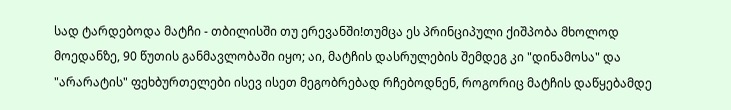სად ტარდებოდა მატჩი - თბილისში თუ ერევანში!თუმცა ეს პრინციპული ქიშპობა მხოლოდ მოედანზე, 90 წუთის განმავლობაში იყო; აი, მატჩის დასრულების შემდეგ კი "დინამოსა" და "არარატის" ფეხბურთელები ისევ ისეთ მეგობრებად რჩებოდნენ, როგორიც მატჩის დაწყებამდე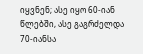იყვნენ; ასე იყო 60-იან წლებში, ასე გაგრძელდა 70-იანსა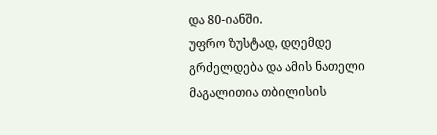და 80-იანში.
უფრო ზუსტად, დღემდე გრძელდება და ამის ნათელი მაგალითია თბილისის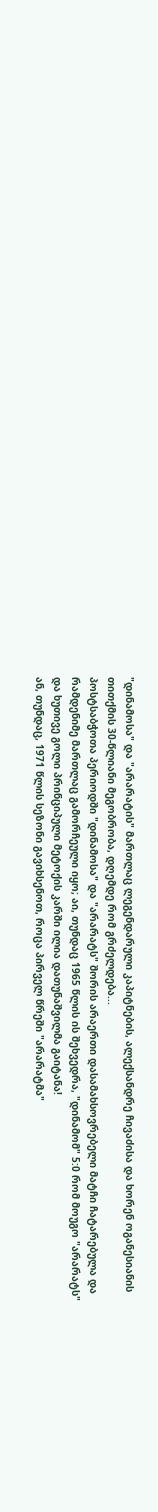"დინამოსა" და "არარატის" მართლაც ლეგენდარული კაპიტნების, ალექსანდრე ჩივაძისა და ხორენ ოგანესიანის თითქმის 30-წლიანი მეგობრობა, დღემდე რომ გრძელდება...
პოსტსაბჭოთა პერიოდში "დინამოსა" და "არარატს" შორის არაერთი დასამახსოვრებელი მატჩი ჩატარებულა და რამდენიმე მართლაც გამორჩეული იყო; აი, თუნდაც 1965 წლის ის შეხვედრა, "დინამომ" 5:0 რომ მოუგო "არარატს" და ხუთივე გოლი პრინციპული მეტოქის კარში ილია დათუნაშვილმა გაიტანა!
ან, თუნდაც, 1971 წლის სეზონი გავიხსენოთ, როცა პირველ წრეში "არარატმა"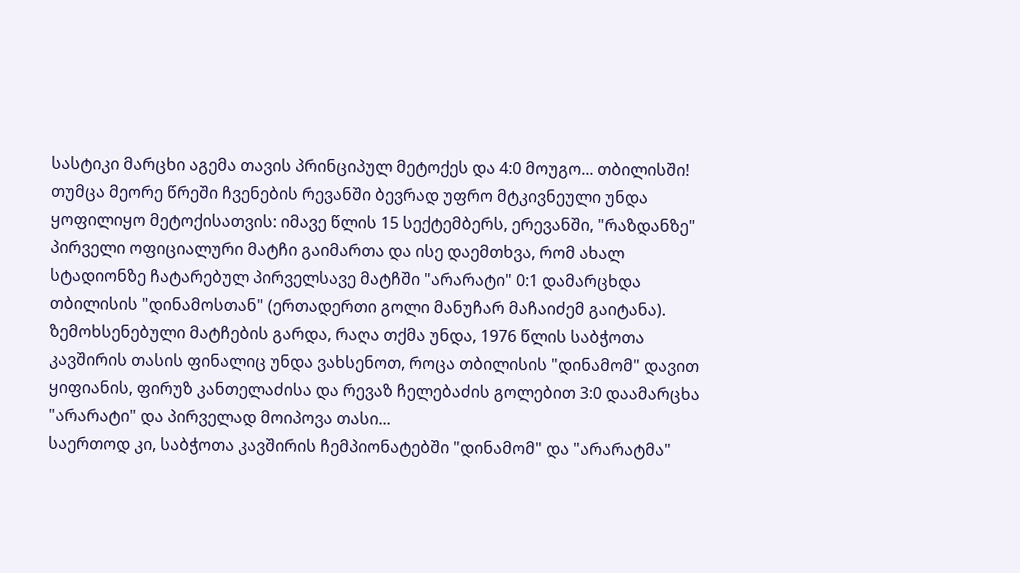სასტიკი მარცხი აგემა თავის პრინციპულ მეტოქეს და 4:0 მოუგო... თბილისში!
თუმცა მეორე წრეში ჩვენების რევანში ბევრად უფრო მტკივნეული უნდა ყოფილიყო მეტოქისათვის: იმავე წლის 15 სექტემბერს, ერევანში, "რაზდანზე" პირველი ოფიციალური მატჩი გაიმართა და ისე დაემთხვა, რომ ახალ სტადიონზე ჩატარებულ პირველსავე მატჩში "არარატი" 0:1 დამარცხდა თბილისის "დინამოსთან" (ერთადერთი გოლი მანუჩარ მაჩაიძემ გაიტანა).
ზემოხსენებული მატჩების გარდა, რაღა თქმა უნდა, 1976 წლის საბჭოთა კავშირის თასის ფინალიც უნდა ვახსენოთ, როცა თბილისის "დინამომ" დავით ყიფიანის, ფირუზ კანთელაძისა და რევაზ ჩელებაძის გოლებით 3:0 დაამარცხა "არარატი" და პირველად მოიპოვა თასი...
საერთოდ კი, საბჭოთა კავშირის ჩემპიონატებში "დინამომ" და "არარატმა"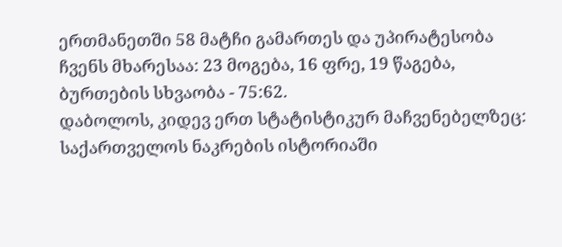ერთმანეთში 58 მატჩი გამართეს და უპირატესობა ჩვენს მხარესაა: 23 მოგება, 16 ფრე, 19 წაგება, ბურთების სხვაობა - 75:62.
დაბოლოს, კიდევ ერთ სტატისტიკურ მაჩვენებელზეც: საქართველოს ნაკრების ისტორიაში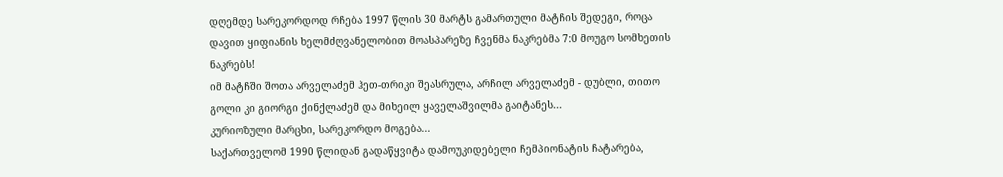დღემდე სარეკორდოდ რჩება 1997 წლის 30 მარტს გამართული მატჩის შედეგი, როცა დავით ყიფიანის ხელმძღვანელობით მოასპარეზე ჩვენმა ნაკრებმა 7:0 მოუგო სომხეთის ნაკრებს!
იმ მატჩში შოთა არველაძემ ჰეთ-თრიკი შეასრულა, არჩილ არველაძემ - დუბლი, თითო გოლი კი გიორგი ქინქლაძემ და მიხეილ ყაველაშვილმა გაიტანეს...
კურიოზული მარცხი, სარეკორდო მოგება...
საქართველომ 1990 წლიდან გადაწყვიტა დამოუკიდებელი ჩემპიონატის ჩატარება,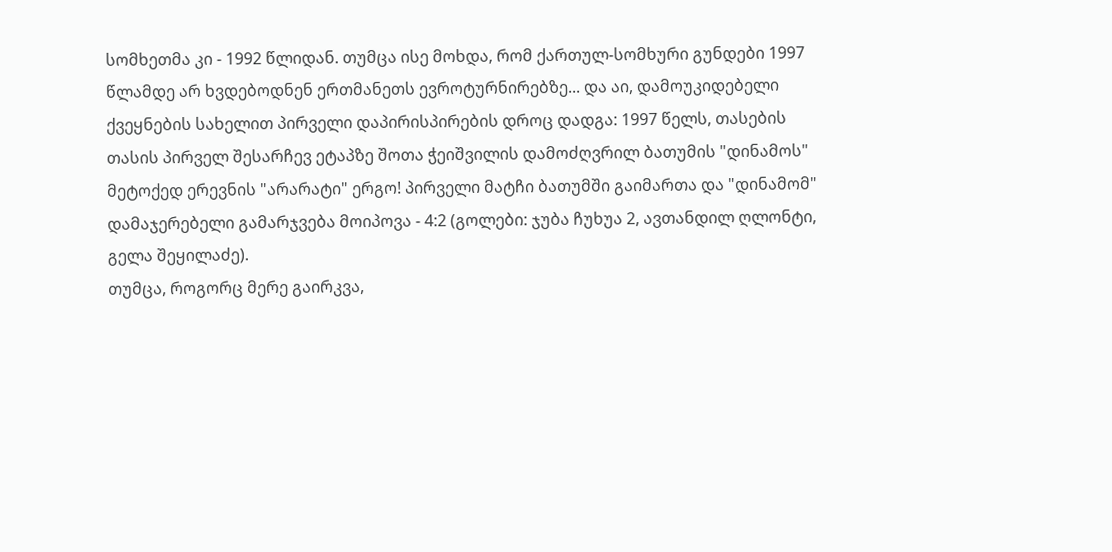სომხეთმა კი - 1992 წლიდან. თუმცა ისე მოხდა, რომ ქართულ-სომხური გუნდები 1997 წლამდე არ ხვდებოდნენ ერთმანეთს ევროტურნირებზე... და აი, დამოუკიდებელი ქვეყნების სახელით პირველი დაპირისპირების დროც დადგა: 1997 წელს, თასების თასის პირველ შესარჩევ ეტაპზე შოთა ჭეიშვილის დამოძღვრილ ბათუმის "დინამოს" მეტოქედ ერევნის "არარატი" ერგო! პირველი მატჩი ბათუმში გაიმართა და "დინამომ" დამაჯერებელი გამარჯვება მოიპოვა - 4:2 (გოლები: ჯუბა ჩუხუა 2, ავთანდილ ღლონტი, გელა შეყილაძე).
თუმცა, როგორც მერე გაირკვა,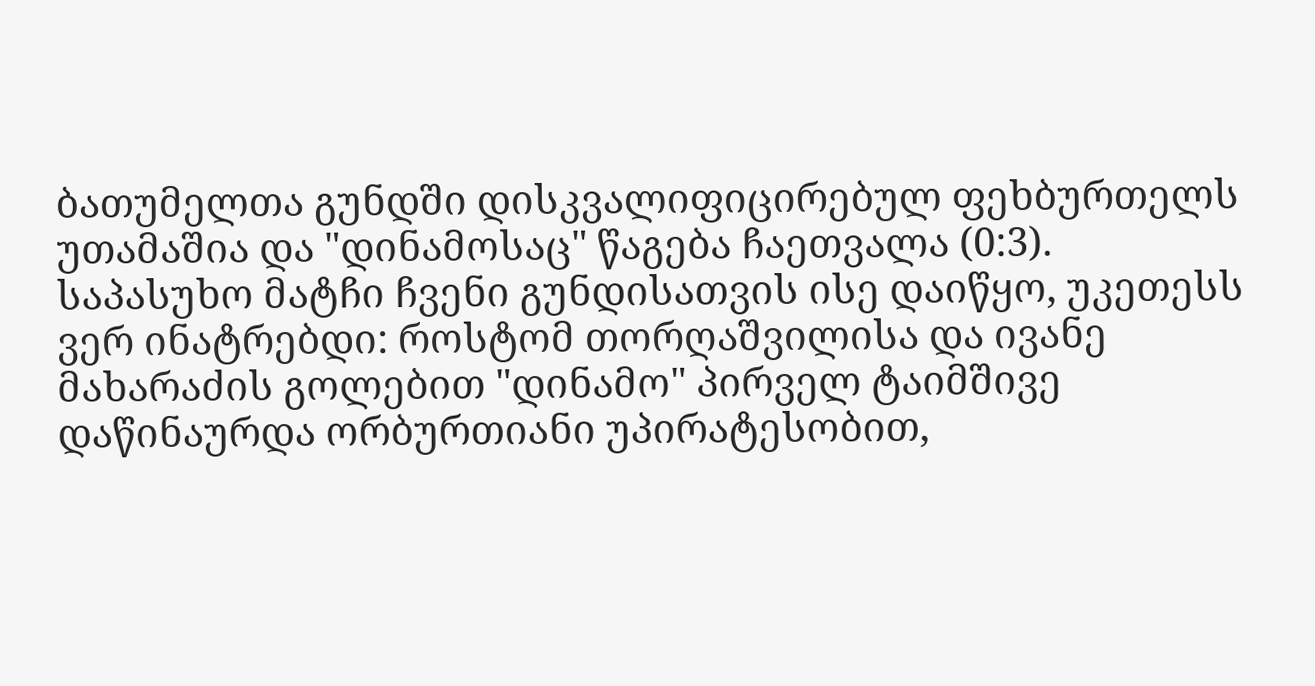ბათუმელთა გუნდში დისკვალიფიცირებულ ფეხბურთელს უთამაშია და "დინამოსაც" წაგება ჩაეთვალა (0:3).
საპასუხო მატჩი ჩვენი გუნდისათვის ისე დაიწყო, უკეთესს ვერ ინატრებდი: როსტომ თორღაშვილისა და ივანე მახარაძის გოლებით "დინამო" პირველ ტაიმშივე დაწინაურდა ორბურთიანი უპირატესობით,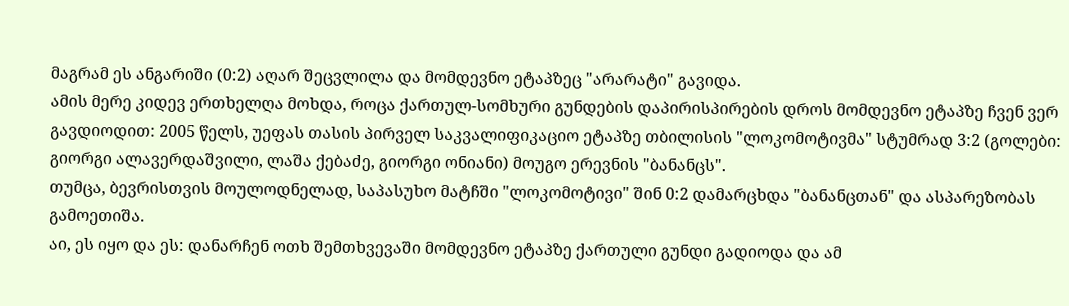მაგრამ ეს ანგარიში (0:2) აღარ შეცვლილა და მომდევნო ეტაპზეც "არარატი" გავიდა.
ამის მერე კიდევ ერთხელღა მოხდა, როცა ქართულ-სომხური გუნდების დაპირისპირების დროს მომდევნო ეტაპზე ჩვენ ვერ გავდიოდით: 2005 წელს, უეფას თასის პირველ საკვალიფიკაციო ეტაპზე თბილისის "ლოკომოტივმა" სტუმრად 3:2 (გოლები: გიორგი ალავერდაშვილი, ლაშა ქებაძე, გიორგი ონიანი) მოუგო ერევნის "ბანანცს".
თუმცა, ბევრისთვის მოულოდნელად, საპასუხო მატჩში "ლოკომოტივი" შინ 0:2 დამარცხდა "ბანანცთან" და ასპარეზობას გამოეთიშა.
აი, ეს იყო და ეს: დანარჩენ ოთხ შემთხვევაში მომდევნო ეტაპზე ქართული გუნდი გადიოდა და ამ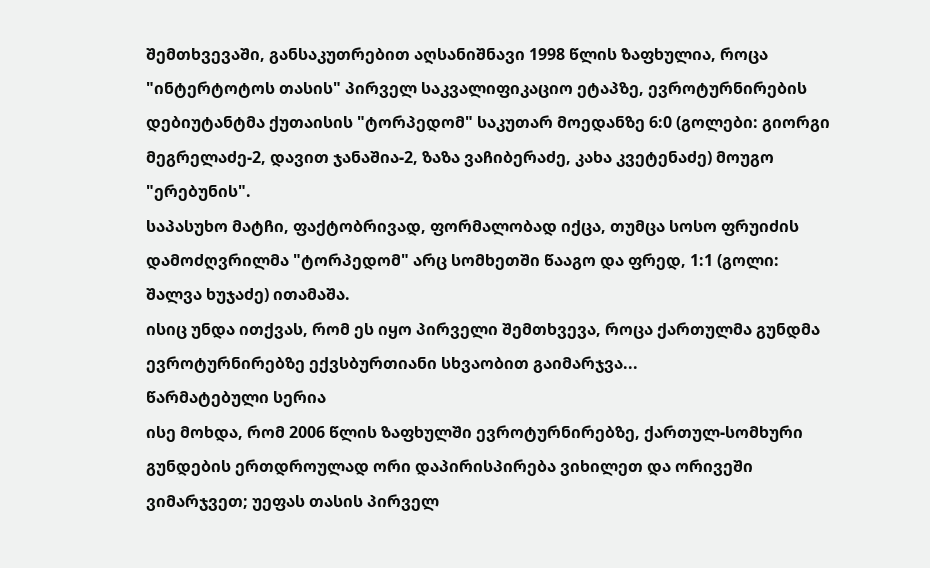შემთხვევაში, განსაკუთრებით აღსანიშნავი 1998 წლის ზაფხულია, როცა "ინტერტოტოს თასის" პირველ საკვალიფიკაციო ეტაპზე, ევროტურნირების დებიუტანტმა ქუთაისის "ტორპედომ" საკუთარ მოედანზე 6:0 (გოლები: გიორგი მეგრელაძე-2, დავით ჯანაშია-2, ზაზა ვაჩიბერაძე, კახა კვეტენაძე) მოუგო "ერებუნის".
საპასუხო მატჩი, ფაქტობრივად, ფორმალობად იქცა, თუმცა სოსო ფრუიძის დამოძღვრილმა "ტორპედომ" არც სომხეთში წააგო და ფრედ, 1:1 (გოლი: შალვა ხუჯაძე) ითამაშა.
ისიც უნდა ითქვას, რომ ეს იყო პირველი შემთხვევა, როცა ქართულმა გუნდმა ევროტურნირებზე ექვსბურთიანი სხვაობით გაიმარჯვა...
წარმატებული სერია
ისე მოხდა, რომ 2006 წლის ზაფხულში ევროტურნირებზე, ქართულ-სომხური გუნდების ერთდროულად ორი დაპირისპირება ვიხილეთ და ორივეში ვიმარჯვეთ; უეფას თასის პირველ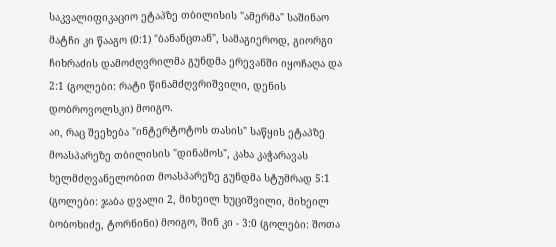საკვალიფიკაციო ეტაპზე თბილისის "ამერმა" საშინაო მატჩი კი წააგო (0:1) "ბანანცთან", სამაგიეროდ, გიორგი ჩიხრაძის დამოძღვრილმა გუნდმა ერევანში იყოჩაღა და 2:1 (გოლები: რატი წინამძღვრიშვილი, დენის დობროვოლსკი) მოიგო.
აი, რაც შეეხება "ინტერტოტოს თასის" საწყის ეტაპზე მოასპარეზე თბილისის "დინამოს", კახა კაჭარავას ხელმძღვანელობით მოასპარეზე გუნდმა სტუმრად 5:1 (გოლები: ჯაბა დვალი 2, მიხეილ ხუციშვილი, მიხეილ ბობოხიძე, ტორნინი) მოიგო, შინ კი - 3:0 (გოლები: შოთა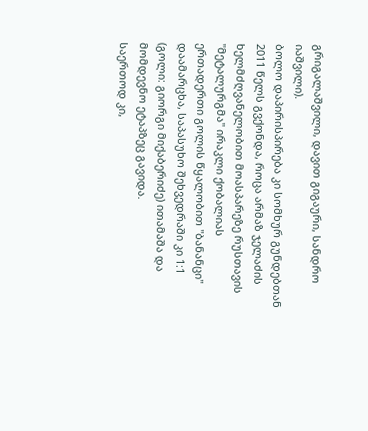გრიგალაშვილი, დავით გიგაური, სანდრო იაშვილი).
ბოლო დაპირისპირება კი სომხურ გუნდებთან 2011 წელს გვქონდა, როცა არმაზ ჯელაძის ხელმძღვანელობით მოასპარეზე რუსთავის "მეტალურგმა" ირაკლი ქობალიას ერთადერთი გოლის წყალობით "ბანანცი" დაამარცხა, საპასუხო შეხვედრაში კი 1:1 (გოლი: გიორგი მიქაბერიძე) ითამაშა და მომდევნო ეტაპზეც გავიდა.
საერთოდ კი,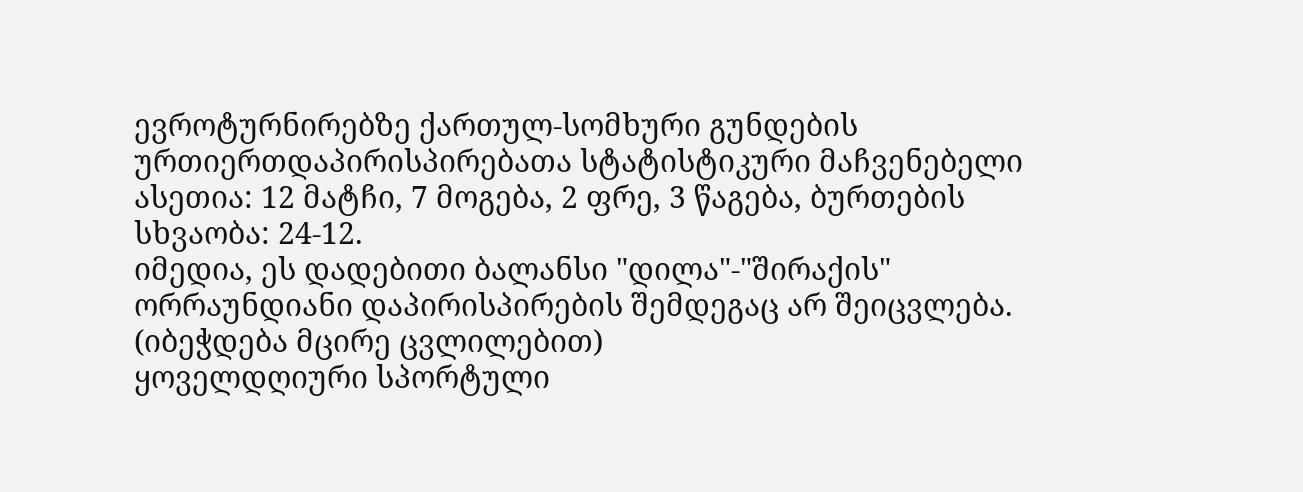ევროტურნირებზე ქართულ-სომხური გუნდების ურთიერთდაპირისპირებათა სტატისტიკური მაჩვენებელი ასეთია: 12 მატჩი, 7 მოგება, 2 ფრე, 3 წაგება, ბურთების სხვაობა: 24-12.
იმედია, ეს დადებითი ბალანსი "დილა"-"შირაქის" ორრაუნდიანი დაპირისპირების შემდეგაც არ შეიცვლება.
(იბეჭდება მცირე ცვლილებით)
ყოველდღიური სპორტული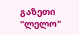გაზეთი "ლელო"